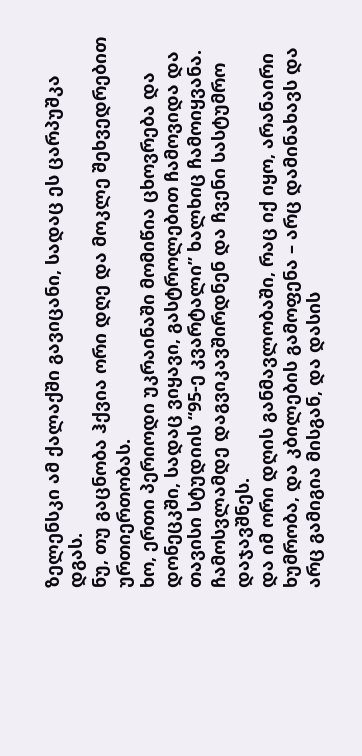ზელენსკი ამ ქალაქში გავიცანი, სადაც ეს ცარპუშკა დგას.
ნუ, თუ გაცნობა ჰქვია ორი დღე და მოკლე შეხვედრებით ურთიერთობას.
ხო, ერთი პერიოდი უკრაინაში მომიწია ცხოვრება და დონეცკში, სადაც ვიყავი, გასტროლებით ჩამოვიდა და თავისი სტუდიის “95-ე კვარტალი” ხალხიც ჩამოიყვანა.
ჩამოსვლამდე დაგვიკავშირდნენ და ჩვენი სასტუმრო დაჯავშნეს.
და იმ ორი დღის განმავლობაში, რაც იქ იყო, არანაირი ხუმრობა, და კბილების გამოფენა – არც დამინახავს და არც გამიგია მისგან, და დასის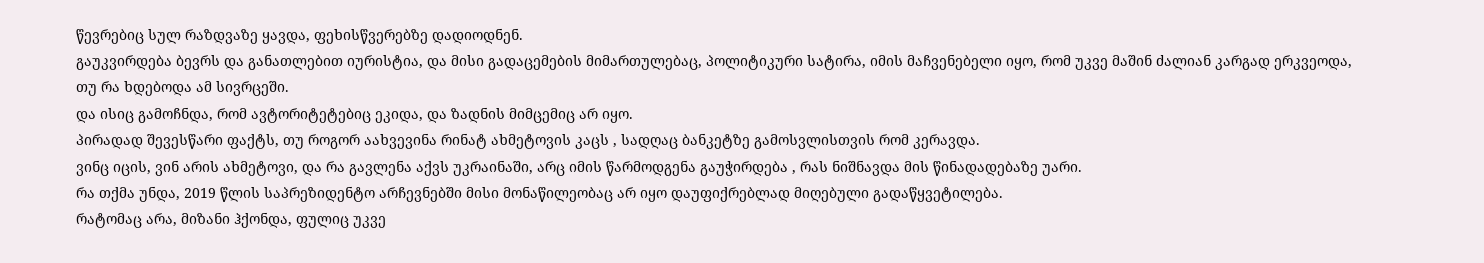წევრებიც სულ რაზდვაზე ყავდა, ფეხისწვერებზე დადიოდნენ.
გაუკვირდება ბევრს და განათლებით იურისტია, და მისი გადაცემების მიმართულებაც, პოლიტიკური სატირა, იმის მაჩვენებელი იყო, რომ უკვე მაშინ ძალიან კარგად ერკვეოდა, თუ რა ხდებოდა ამ სივრცეში.
და ისიც გამოჩნდა, რომ ავტორიტეტებიც ეკიდა, და ზადნის მიმცემიც არ იყო.
პირადად შევესწარი ფაქტს, თუ როგორ აახვევინა რინატ ახმეტოვის კაცს , სადღაც ბანკეტზე გამოსვლისთვის რომ კერავდა.
ვინც იცის, ვინ არის ახმეტოვი, და რა გავლენა აქვს უკრაინაში, არც იმის წარმოდგენა გაუჭირდება , რას ნიშნავდა მის წინადადებაზე უარი.
რა თქმა უნდა, 2019 წლის საპრეზიდენტო არჩევნებში მისი მონაწილეობაც არ იყო დაუფიქრებლად მიღებული გადაწყვეტილება.
რატომაც არა, მიზანი ჰქონდა, ფულიც უკვე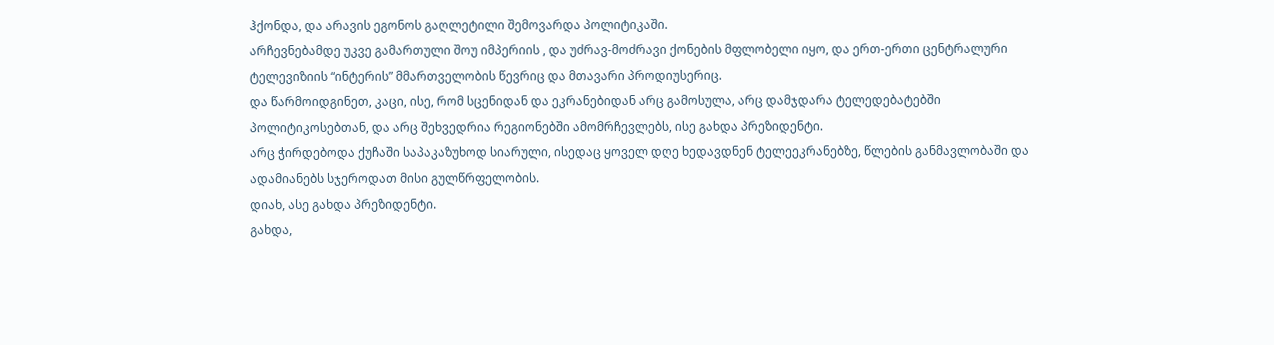ჰქონდა, და არავის ეგონოს გაღლეტილი შემოვარდა პოლიტიკაში.
არჩევნებამდე უკვე გამართული შოუ იმპერიის , და უძრავ-მოძრავი ქონების მფლობელი იყო, და ერთ-ერთი ცენტრალური ტელევიზიის “ინტერის” მმართველობის წევრიც და მთავარი პროდიუსერიც.
და წარმოიდგინეთ, კაცი, ისე, რომ სცენიდან და ეკრანებიდან არც გამოსულა, არც დამჯდარა ტელედებატებში პოლიტიკოსებთან, და არც შეხვედრია რეგიონებში ამომრჩევლებს, ისე გახდა პრეზიდენტი.
არც ჭირდებოდა ქუჩაში საპაკაზუხოდ სიარული, ისედაც ყოველ დღე ხედავდნენ ტელეეკრანებზე, წლების განმავლობაში და ადამიანებს სჯეროდათ მისი გულწრფელობის.
დიახ, ასე გახდა პრეზიდენტი.
გახდა,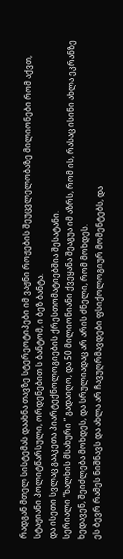რადგან მთელ სისტემას დაახნა თავზე სტერეოტიპები იმ ვაჟნი როჟების შეუცვლელობაზე მილიონები რომ აქვთ, სტაჟიანი პოლიტწარსული, ორდენებით ს ბანტომ, ი ბეზ ბანტა.
და ისეთი სვლაც გააკეთა პიარტექნოლოგიების ქრესთომატიებშია შესატანი.
სერიალი “ხალხის მსახური ” გადაიღო, და 50 მილიონიანი ქვეყანა შეაგუა იმ აზრს, რომ ის, რასაც ისინი ახლა ეკრანზე ხედავენ, შეიძლება მოხდეს, და სრულიადაც არ არის ძნელი, რომ მოხდეს.
ეს ბევრ რამეს ნიშნავს და ახლა არ ჩავუღრმავდები ფსიქოლოგიურ მომენტებს, და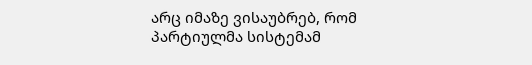არც იმაზე ვისაუბრებ, რომ პარტიულმა სისტემამ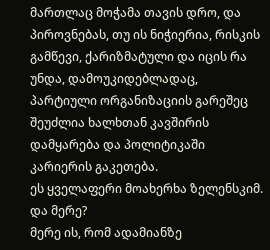მართლაც მოჭამა თავის დრო, და პიროვნებას, თუ ის ნიჭიერია, რისკის გამწევი, ქარიზმატული და იცის რა უნდა, დამოუკიდებლადაც, პარტიული ორგანიზაციის გარეშეც შეუძლია ხალხთან კავშირის დამყარება და პოლიტიკაში კარიერის გაკეთება.
ეს ყველაფერი მოახერხა ზელენსკიმ.
და მერე?
მერე ის, რომ ადამიანზე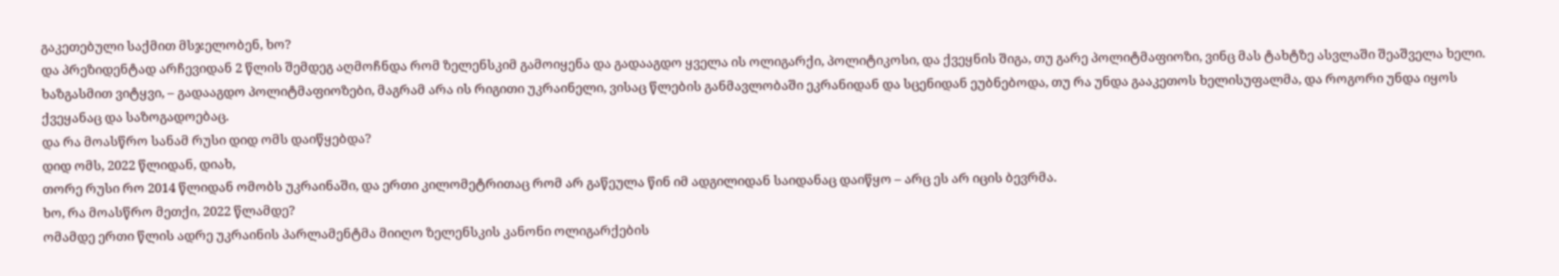გაკეთებული საქმით მსჯელობენ, ხო?
და პრეზიდენტად არჩევიდან 2 წლის შემდეგ აღმოჩნდა რომ ზელენსკიმ გამოიყენა და გადააგდო ყველა ის ოლიგარქი, პოლიტიკოსი, და ქვეყნის შიგა, თუ გარე პოლიტმაფიოზი, ვინც მას ტახტზე ასვლაში შეაშველა ხელი.
ხაზგასმით ვიტყვი, – გადააგდო პოლიტმაფიოზები, მაგრამ არა ის რიგითი უკრაინელი, ვისაც წლების განმავლობაში ეკრანიდან და სცენიდან ეუბნებოდა, თუ რა უნდა გააკეთოს ხელისუფალმა, და როგორი უნდა იყოს ქვეყანაც და საზოგადოებაც.
და რა მოასწრო სანამ რუსი დიდ ომს დაიწყებდა?
დიდ ომს, 2022 წლიდან, დიახ,
თორე რუსი რო 2014 წლიდან ომობს უკრაინაში, და ერთი კილომეტრითაც რომ არ გაწეულა წინ იმ ადგილიდან საიდანაც დაიწყო – არც ეს არ იცის ბევრმა.
ხო, რა მოასწრო მეთქი, 2022 წლამდე?
ომამდე ერთი წლის ადრე უკრაინის პარლამენტმა მიიღო ზელენსკის კანონი ოლიგარქების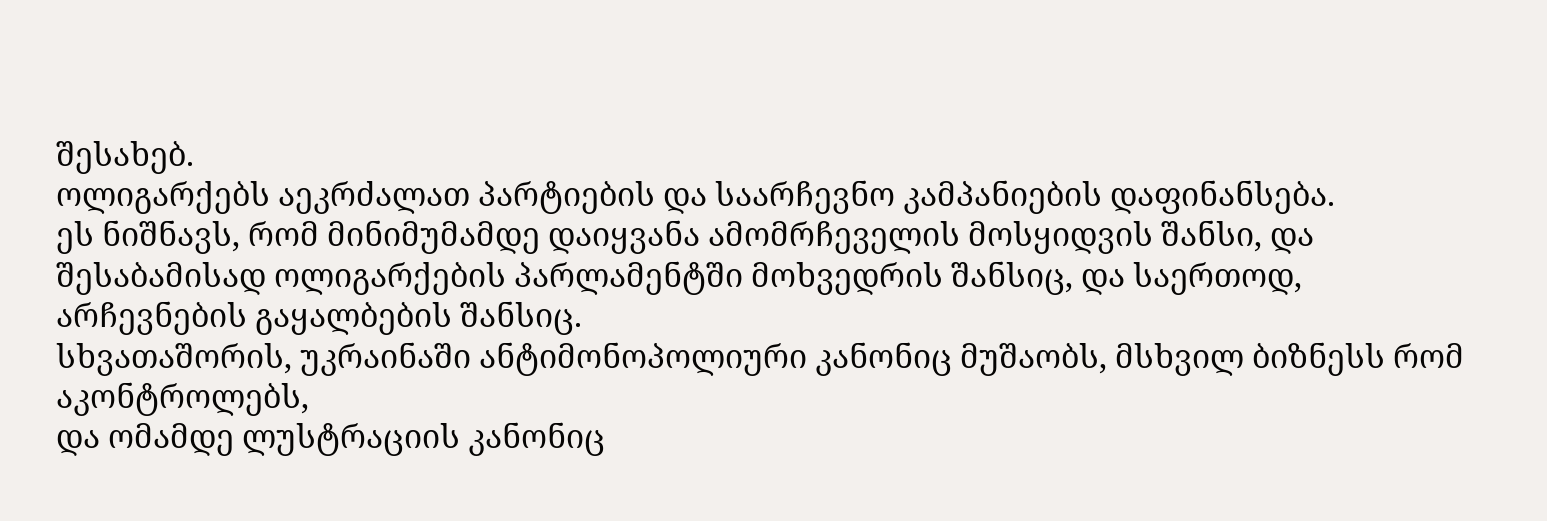შესახებ.
ოლიგარქებს აეკრძალათ პარტიების და საარჩევნო კამპანიების დაფინანსება.
ეს ნიშნავს, რომ მინიმუმამდე დაიყვანა ამომრჩეველის მოსყიდვის შანსი, და შესაბამისად ოლიგარქების პარლამენტში მოხვედრის შანსიც, და საერთოდ, არჩევნების გაყალბების შანსიც.
სხვათაშორის, უკრაინაში ანტიმონოპოლიური კანონიც მუშაობს, მსხვილ ბიზნესს რომ აკონტროლებს,
და ომამდე ლუსტრაციის კანონიც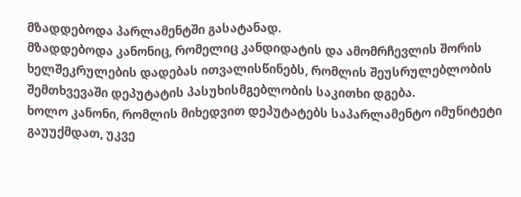მზადდებოდა პარლამენტში გასატანად.
მზადდებოდა კანონიც, რომელიც კანდიდატის და ამომრჩევლის შორის ხელშეკრულების დადებას ითვალისწინებს, რომლის შეუსრულებლობის შემთხვევაში დეპუტატის პასუხისმგებლობის საკითხი დგება.
ხოლო კანონი, რომლის მიხედვით დეპუტატებს საპარლამენტო იმუნიტეტი გაუუქმდათ, უკვე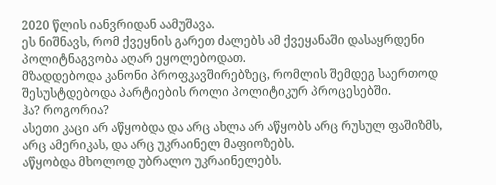2020 წლის იანვრიდან აამუშავა.
ეს ნიშნავს, რომ ქვეყნის გარეთ ძალებს ამ ქვეყანაში დასაყრდენი პოლიტნაგვობა აღარ ეყოლებოდათ.
მზადდებოდა კანონი პროფკავშირებზეც, რომლის შემდეგ საერთოდ შესუსტდებოდა პარტიების როლი პოლიტიკურ პროცესებში.
ჰა? როგორია?
ასეთი კაცი არ აწყობდა და არც ახლა არ აწყობს არც რუსულ ფაშიზმს, არც ამერიკას, და არც უკრაინელ მაფიოზებს.
აწყობდა მხოლოდ უბრალო უკრაინელებს.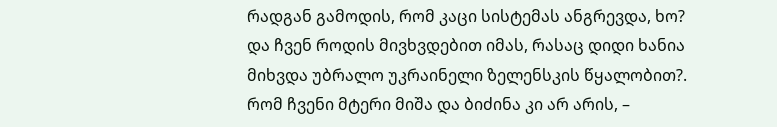რადგან გამოდის, რომ კაცი სისტემას ანგრევდა, ხო?
და ჩვენ როდის მივხვდებით იმას, რასაც დიდი ხანია მიხვდა უბრალო უკრაინელი ზელენსკის წყალობით?.
რომ ჩვენი მტერი მიშა და ბიძინა კი არ არის, –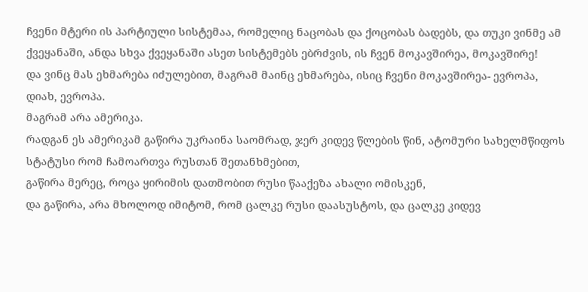ჩვენი მტერი ის პარტიული სისტემაა, რომელიც ნაცობას და ქოცობას ბადებს, და თუკი ვინმე ამ ქვეყანაში, ანდა სხვა ქვეყანაში ასეთ სისტემებს ებრძვის, ის ჩვენ მოკავშირეა, მოკავშირე!
და ვინც მას ეხმარება იძულებით, მაგრამ მაინც ეხმარება, ისიც ჩვენი მოკავშირეა- ევროპა, დიახ, ევროპა.
მაგრამ არა ამერიკა.
რადგან ეს ამერიკამ გაწირა უკრაინა საომრად, ჯერ კიდევ წლების წინ, ატომური სახელმწიფოს სტატუსი რომ ჩამოართვა რუსთან შეთანხმებით,
გაწირა მერეც, როცა ყირიმის დათმობით რუსი წააქეზა ახალი ომისკენ,
და გაწირა, არა მხოლოდ იმიტომ, რომ ცალკე რუსი დაასუსტოს, და ცალკე კიდევ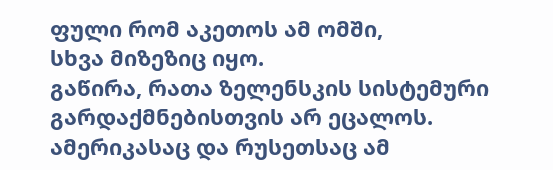ფული რომ აკეთოს ამ ომში,
სხვა მიზეზიც იყო.
გაწირა, რათა ზელენსკის სისტემური გარდაქმნებისთვის არ ეცალოს.
ამერიკასაც და რუსეთსაც ამ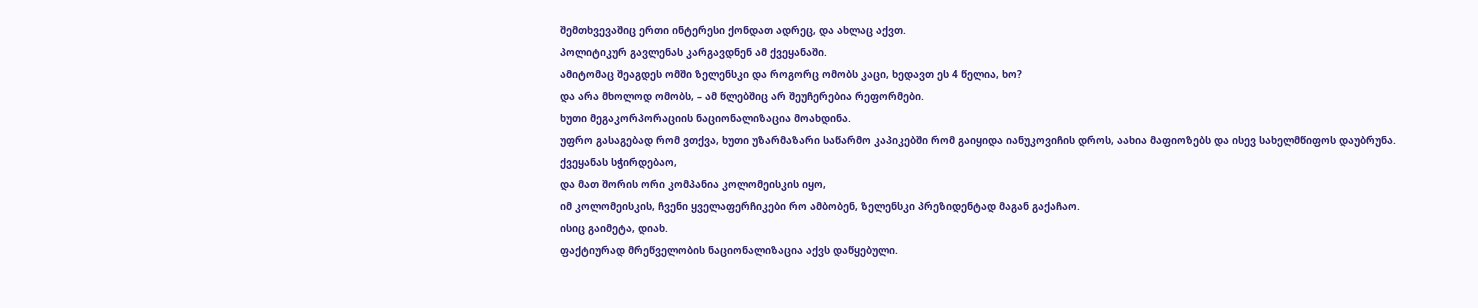შემთხვევაშიც ერთი ინტერესი ქონდათ ადრეც, და ახლაც აქვთ.
პოლიტიკურ გავლენას კარგავდნენ ამ ქვეყანაში.
ამიტომაც შეაგდეს ომში ზელენსკი და როგორც ომობს კაცი, ხედავთ ეს 4 წელია, ხო?
და არა მხოლოდ ომობს, – ამ წლებშიც არ შეუჩერებია რეფორმები.
ხუთი მეგაკორპორაციის ნაციონალიზაცია მოახდინა.
უფრო გასაგებად რომ ვთქვა, ხუთი უზარმაზარი საწარმო კაპიკებში რომ გაიყიდა იანუკოვიჩის დროს, აახია მაფიოზებს და ისევ სახელმწიფოს დაუბრუნა.
ქვეყანას სჭირდებაო,
და მათ შორის ორი კომპანია კოლომეისკის იყო,
იმ კოლომეისკის, ჩვენი ყველაფერჩიკები რო ამბობენ, ზელენსკი პრეზიდენტად მაგან გაქაჩაო.
ისიც გაიმეტა, დიახ.
ფაქტიურად მრეწველობის ნაციონალიზაცია აქვს დაწყებული.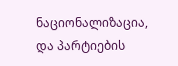ნაციონალიზაცია, და პარტიების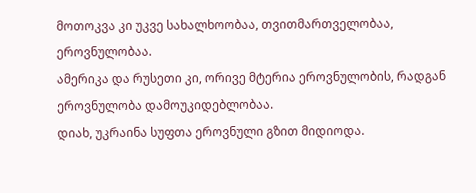მოთოკვა კი უკვე სახალხოობაა, თვითმართველობაა, ეროვნულობაა.
ამერიკა და რუსეთი კი, ორივე მტერია ეროვნულობის, რადგან ეროვნულობა დამოუკიდებლობაა.
დიახ, უკრაინა სუფთა ეროვნული გზით მიდიოდა.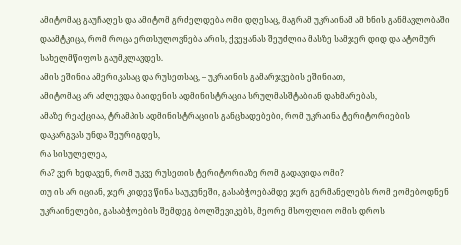ამიტომაც გაუჩაღეს და ამიტომ გრძელდება ომი დღესაც, მაგრამ უკრაინამ ამ ხნის განმავლობაში დაამტკიცა, რომ როცა ერთსულოვნება არის, ქვეყანას შეუძლია მასზე სამჯერ დიდ და ატომურ სახელმწიფოს გაუმკლავდეს.
ამის ეშინია ამერიკასაც და რუსეთსაც, – უკრაინის გამარჯვების ეშინიათ,
ამიტომაც არ აძლევდა ბაიდენის ადმინისტრაცია სრულმასშტაბიან დახმარებას,
ამაზე რეაქციაა, ტრამპის ადმინისტრაციის განცხადებები, რომ უკრაინა ტერიტორიების დაკარგვას უნდა შეურიგდეს,
რა სისულელეა,
რა? ვერ ხედავენ, რომ უკვე რუსეთის ტერიტორიაზე რომ გადავიდა ომი?
თუ ის არ იციან, ჯერ კიდევ წინა საუკუნეში, გასაბჭოებამდე ჯერ გერმანელებს რომ ეომებოდნენ უკრაინელები, გასაბჭოების შემდეგ ბოლშევიკებს, მეორე მსოფლიო ომის დროს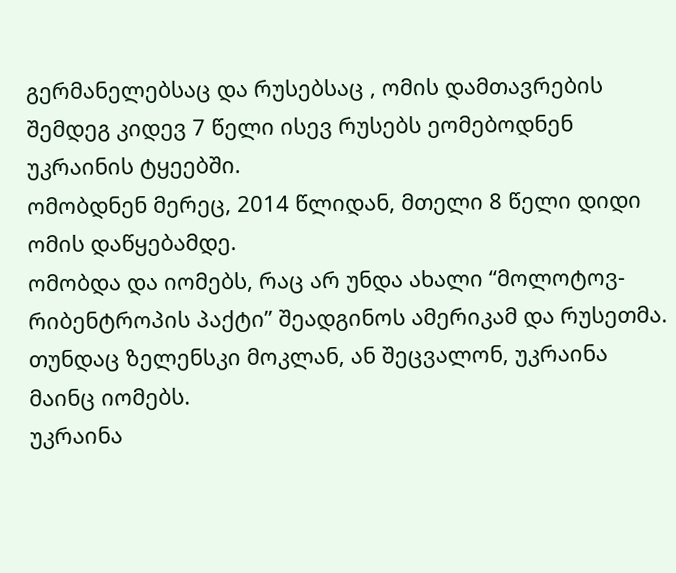გერმანელებსაც და რუსებსაც , ომის დამთავრების შემდეგ კიდევ 7 წელი ისევ რუსებს ეომებოდნენ უკრაინის ტყეებში.
ომობდნენ მერეც, 2014 წლიდან, მთელი 8 წელი დიდი ომის დაწყებამდე.
ომობდა და იომებს, რაც არ უნდა ახალი “მოლოტოვ- რიბენტროპის პაქტი” შეადგინოს ამერიკამ და რუსეთმა.
თუნდაც ზელენსკი მოკლან, ან შეცვალონ, უკრაინა მაინც იომებს.
უკრაინა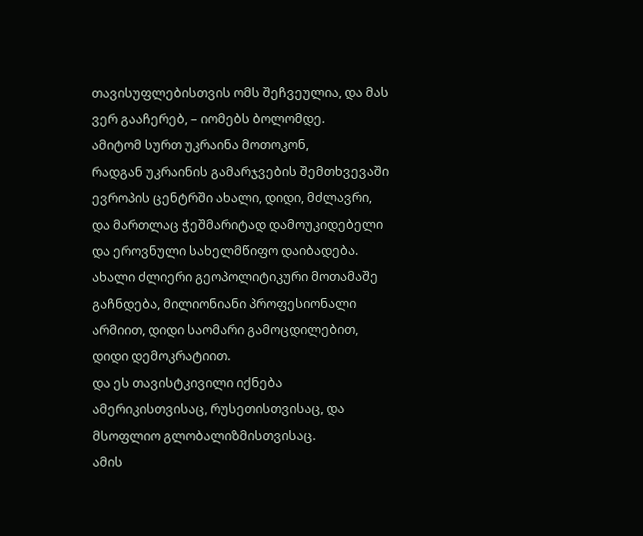თავისუფლებისთვის ომს შეჩვეულია, და მას ვერ გააჩერებ, – იომებს ბოლომდე.
ამიტომ სურთ უკრაინა მოთოკონ,
რადგან უკრაინის გამარჯვების შემთხვევაში ევროპის ცენტრში ახალი, დიდი, მძლავრი, და მართლაც ჭეშმარიტად დამოუკიდებელი და ეროვნული სახელმწიფო დაიბადება.
ახალი ძლიერი გეოპოლიტიკური მოთამაშე გაჩნდება, მილიონიანი პროფესიონალი არმიით, დიდი საომარი გამოცდილებით, დიდი დემოკრატიით.
და ეს თავისტკივილი იქნება ამერიკისთვისაც, რუსეთისთვისაც, და მსოფლიო გლობალიზმისთვისაც.
ამის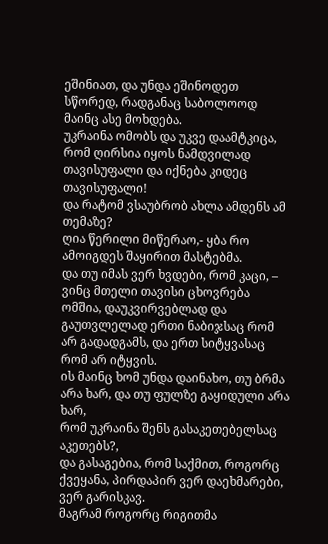ეშინიათ, და უნდა ეშინოდეთ სწორედ, რადგანაც საბოლოოდ მაინც ასე მოხდება.
უკრაინა ომობს და უკვე დაამტკიცა, რომ ღირსია იყოს ნამდვილად თავისუფალი და იქნება კიდეც თავისუფალი!
და რატომ ვსაუბრობ ახლა ამდენს ამ თემაზე?
ღია წერილი მიწერაო,- ყბა რო ამოიგდეს შაყირით მასტებმა.
და თუ იმას ვერ ხვდები, რომ კაცი, – ვინც მთელი თავისი ცხოვრება ომშია, დაუკვირვებლად და გაუთვლელად ერთი ნაბიჯსაც რომ არ გადადგამს, და ერთ სიტყვასაც რომ არ იტყვის.
ის მაინც ხომ უნდა დაინახო, თუ ბრმა არა ხარ, და თუ ფულზე გაყიდული არა ხარ,
რომ უკრაინა შენს გასაკეთებელსაც აკეთებს?,
და გასაგებია, რომ საქმით, როგორც ქვეყანა, პირდაპირ ვერ დაეხმარები, ვერ გარისკავ.
მაგრამ როგორც რიგითმა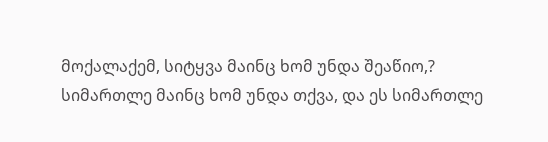მოქალაქემ, სიტყვა მაინც ხომ უნდა შეაწიო,?
სიმართლე მაინც ხომ უნდა თქვა, და ეს სიმართლე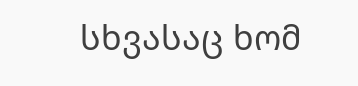სხვასაც ხომ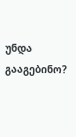უნდა გააგებინო?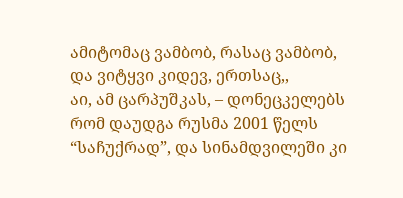ამიტომაც ვამბობ, რასაც ვამბობ,
და ვიტყვი კიდევ, ერთსაც,,
აი, ამ ცარპუშკას, – დონეცკელებს რომ დაუდგა რუსმა 2001 წელს “საჩუქრად”, და სინამდვილეში კი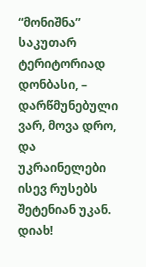“მონიშნა” საკუთარ ტერიტორიად დონბასი, – დარწმუნებული ვარ, მოვა დრო, და უკრაინელები ისევ რუსებს შეტენიან უკან.
დიახ!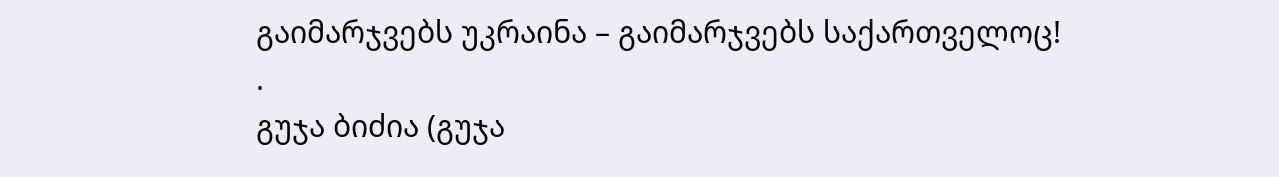გაიმარჯვებს უკრაინა – გაიმარჯვებს საქართველოც!
.
გუჯა ბიძია (გუჯა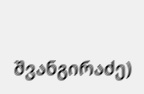შვანგირაძე)